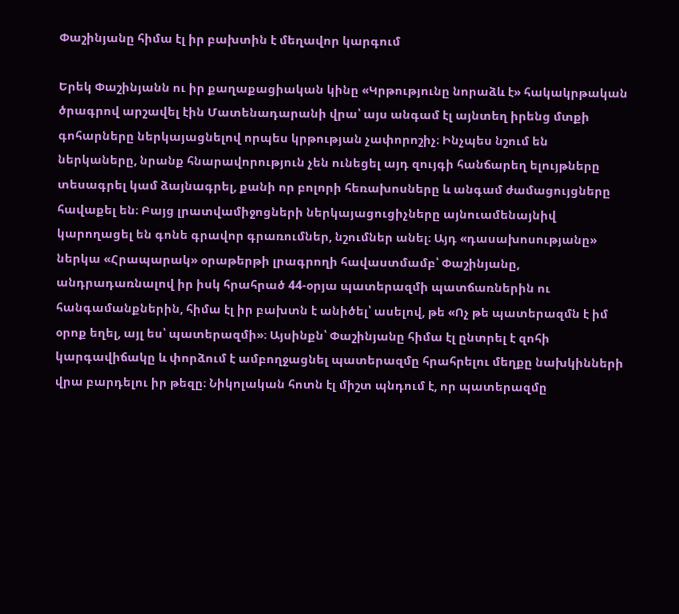Փաշինյանը հիմա էլ իր բախտին է մեղավոր կարգում

Երեկ Փաշինյանն ու իր քաղաքացիական կինը «Կրթությունը նորաձև է» հակակրթական ծրագրով արշավել էին Մատենադարանի վրա՝ այս անգամ էլ այնտեղ իրենց մտքի գոհարները ներկայացնելով որպես կրթության չափորոշիչ։ Ինչպես նշում են ներկաները, նրանք հնարավորություն չեն ունեցել այդ զույգի հանճարեղ ելույթները տեսագրել կամ ձայնագրել, քանի որ բոլորի հեռախոսները և անգամ ժամացույցները հավաքել են։ Բայց լրատվամիջոցների ներկայացուցիչները այնուամենայնիվ կարողացել են գոնե գրավոր գրառումներ, նշումներ անել։ Այդ «դասախոսությանը» ներկա «Հրապարակ» օրաթերթի լրագրողի հավաստմամբ՝ Փաշինյանը, անդրադառնալով իր իսկ հրահրած 44-օրյա պատերազմի պատճառներին ու հանգամանքներին, հիմա էլ իր բախտն է անիծել՝ ասելով, թե «Ոչ թե պատերազմն է իմ օրոք եղել, այլ ես՝ պատերազմի»։ Այսինքն՝ Փաշինյանը հիմա էլ ընտրել է զոհի կարգավիճակը և փորձում է ամբողջացնել պատերազմը հրահրելու մեղքը նախկինների վրա բարդելու իր թեզը։ Նիկոլական հոտն էլ միշտ պնդում է, որ պատերազմը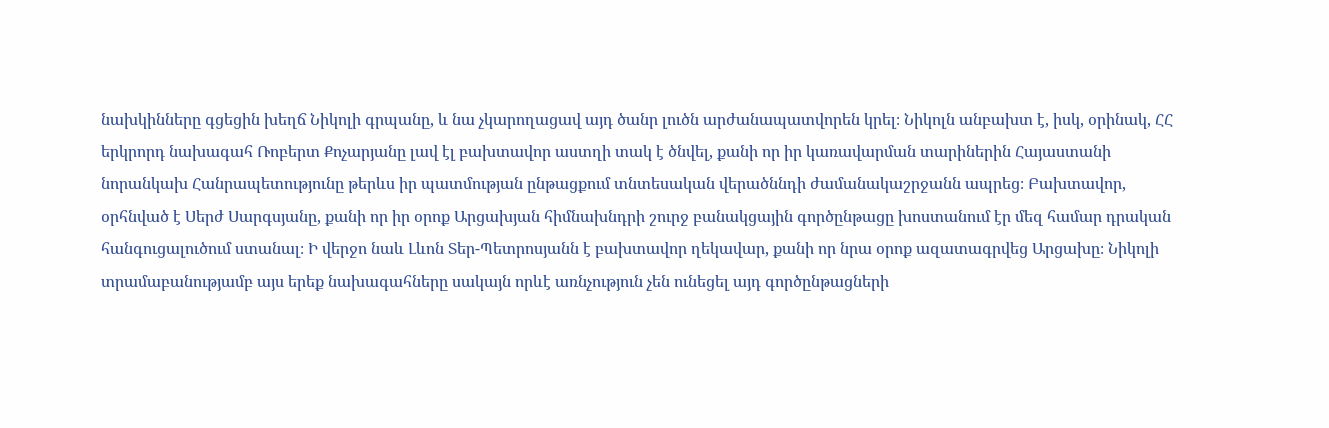նախկինները գցեցին խեղճ Նիկոլի գրպանը, և նա չկարողացավ այդ ծանր լուծն արժանապատվորեն կրել։ Նիկոլն անբախտ է, իսկ, օրինակ, ՀՀ երկրորդ նախագահ Ռոբերտ Քոչարյանը լավ էլ բախտավոր աստղի տակ է ծնվել, քանի որ իր կառավարման տարիներին Հայաստանի նորանկախ Հանրապետությունը թերևս իր պատմության ընթացքում տնտեսական վերածննդի ժամանակաշրջանն ապրեց։ Բախտավոր, օրհնված է Սերժ Սարգսյանը, քանի որ իր օրոք Արցախյան հիմնախնդրի շուրջ բանակցային գործընթացը խոստանում էր մեզ համար դրական հանգուցալուծում ստանալ։ Ի վերջո նաև Լևոն Տեր-Պետրոսյանն է բախտավոր ղեկավար, քանի որ նրա օրոք ազատագրվեց Արցախը։ Նիկոլի տրամաբանությամբ այս երեք նախագահները սակայն որևէ առնչություն չեն ունեցել այդ գործընթացների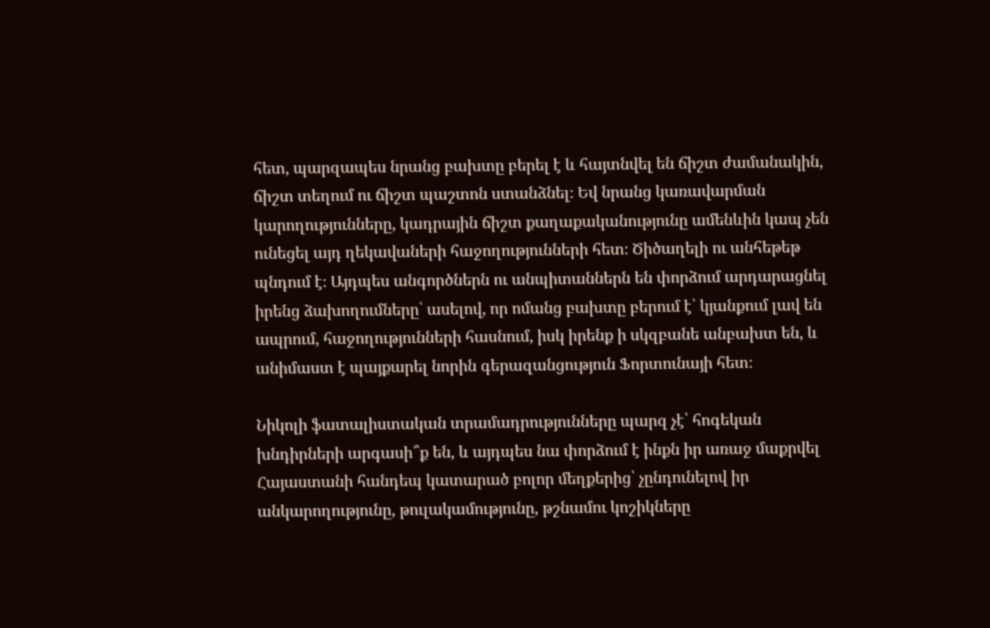հետ, պարզապես նրանց բախտը բերել է և հայտնվել են ճիշտ ժամանակին, ճիշտ տեղում ու ճիշտ պաշտոն ստանձնել։ Եվ նրանց կառավարման կարողությունները, կադրային ճիշտ քաղաքականությունը ամենևին կապ չեն ունեցել այդ ղեկավաների հաջողությունների հետ։ Ծիծաղելի ու անհեթեթ պնդում է։ Այդպես անգործներն ու անպիտաններն են փորձում արդարացնել իրենց ձախողումները՝ ասելով, որ ոմանց բախտը բերում է՝ կյանքում լավ են ապրում, հաջողությունների հասնում, իսկ իրենք ի սկզբանե անբախտ են, և անիմաստ է պայքարել նորին գերազանցություն Ֆորտունայի հետ։

Նիկոլի ֆատալիստական տրամադրությունները պարզ չէ՝ հոգեկան խնդիրների արգասի՞ք են, և այդպես նա փորձում է ինքն իր առաջ մաքրվել Հայաստանի հանդեպ կատարած բոլոր մեղքերից՝ չընդունելով իր անկարողությունը, թուլակամությունը, թշնամու կոշիկները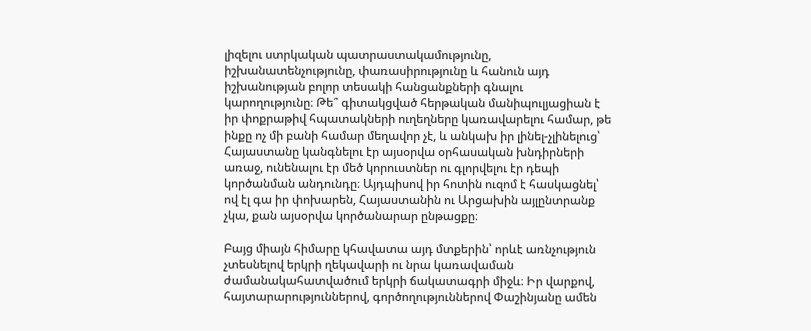լիզելու ստրկական պատրաստակամությունը, իշխանատենչությունը, փառասիրությունը և հանուն այդ իշխանության բոլոր տեսակի հանցանքների գնալու կարողությունը։ Թե՞ գիտակցված հերթական մանիպուլյացիան է իր փոքրաթիվ հպատակների ուղեղները կառավարելու համար, թե ինքը ոչ մի բանի համար մեղավոր չէ, և անկախ իր լինել-չլինելուց՝ Հայաստանը կանգնելու էր այսօրվա օրհասական խնդիրների առաջ, ունենալու էր մեծ կորուստներ ու գլորվելու էր դեպի կործանման անդունդը։ Այդպիսով իր հոտին ուզոմ է հասկացնել՝ ով էլ գա իր փոխարեն, Հայաստանին ու Արցախին այլընտրանք չկա, քան այսօրվա կործանարար ընթացքը։

Բայց միայն հիմարը կհավատա այդ մտքերին՝ որևէ առնչություն չտեսնելով երկրի ղեկավարի ու նրա կառավաման ժամանակահատվածում երկրի ճակատագրի միջև։ Իր վարքով, հայտարարություններով, գործողություններով Փաշինյանը ամեն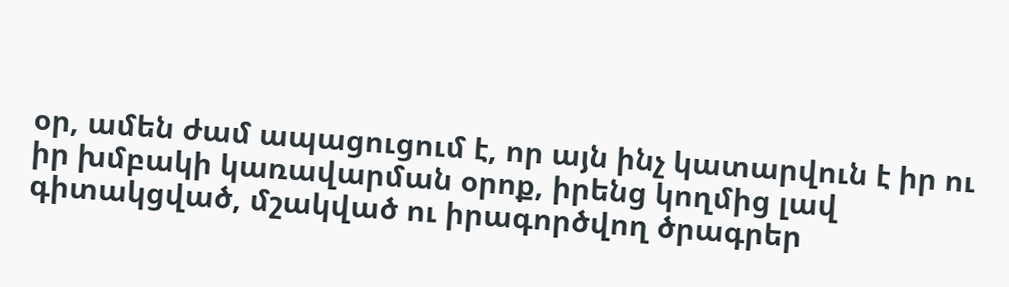օր, ամեն ժամ ապացուցում է, որ այն ինչ կատարվուն է իր ու իր խմբակի կառավարման օրոք, իրենց կողմից լավ գիտակցված, մշակված ու իրագործվող ծրագրեր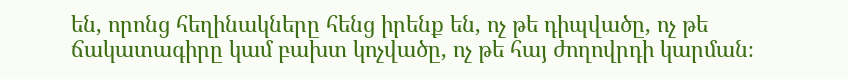են, որոնց հեղինակները հենց իրենք են, ոչ թե դիպվածը, ոչ թե ճակատագիրը կամ բախտ կոչվածը, ոչ թե հայ ժողովրդի կարման։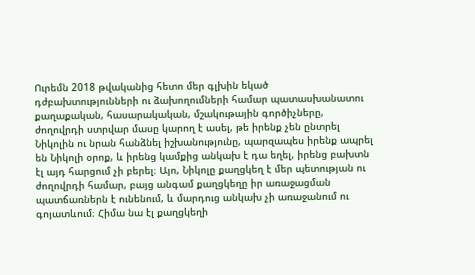Ուրեմն 2018 թվականից հետո մեր գլխին եկած դժբախտությունների ու ձախողումների համար պատասխանատու քաղաքական, հասարակական, մշակութային գործիչները, ժողովրդի ստրվար մասը կարող է ասել, թե իրենք չեն ընտրել Նիկոլին ու նրան հանձնել իշխանությունը, պարզապես իրենք ապրել են Նիկոլի օրոք, և իրենց կամքից անկախ է դա եղել, իրենց բախտն էլ այդ հարցում չի բերել։ Այո, Նիկոլը քաղցկեղ է մեր պետության ու ժողովրդի համար, բայց անգամ քաղցկեղը իր առաջացման պատճառներն է ունենում, և մարդուց անկախ չի առաջանում ու գոյատևում։ Հիմա նա էլ քաղցկեղի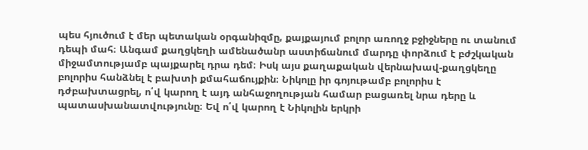պես հյուծում է մեր պետական օրգանիզմը, քայքայում բոլոր առողջ բջիջները ու տանում դեպի մահ։ Անգամ քաղցկեղի ամենածանր աստիճանում մարդը փորձում է բժշկական միջամտությամբ պայքարել դրա դեմ։ Իսկ այս քաղաքական վերնախավ-քաղցկեղը բոլորիս հանձնել է բախտի քմահաճույքին։ Նիկոլը իր գոյութամբ բոլորիս է դժբախտացրել, ո՛վ կարող է այդ անհաջողության համար բացառել նրա դերը և պատասխանատվությունը։ Եվ ո՛վ կարող է Նիկոլին երկրի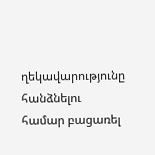ղեկավարությունը հանձնելու համար բացառել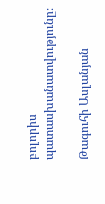բոլորիս պատասխանատվությունը։

Թագուհի Ասլանյան